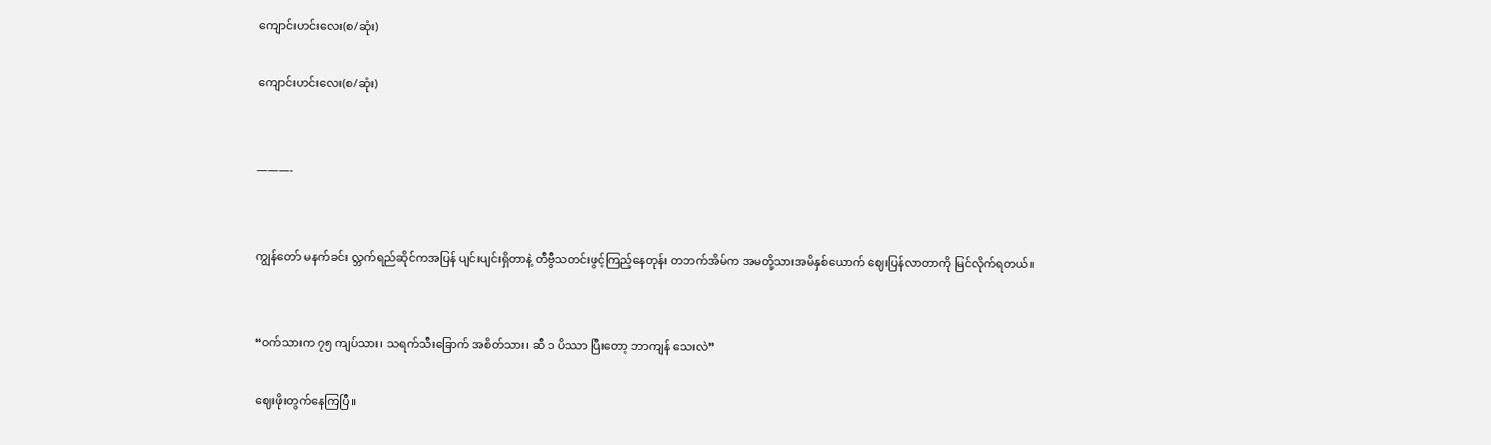ကျောင်းဟင်းလေး(စ/ဆုံး)

ကျောင်းဟင်းလေး(စ/ဆုံး)


———-


ကျွန်တော် မနက်ခင်း လ္ဘက်ရည်ဆိုင်ကအပြန် ပျင်းပျင်းရှိတာနဲ့ တီဗွီသတင်းဖွင့်ကြည့်နေတုန်း တဘက်အိမ်က အမတို့သားအမိနှစ်ယောက် ဈေးပြန်လာတာကို မြင်လိုက်ရတယ်။


“ဝက်သားက ၇၅ ကျပ်သား၊ သရက်သီးခြောက် အစိတ်သား၊ ဆီ ၁ ပိဿာ ပြီးတော့ ဘာကျန် သေးလဲ”

ဈေးဖိုးတွက်နေကြပြီ။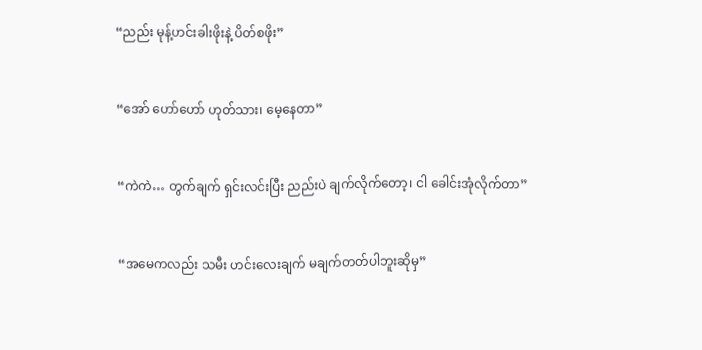“ညည်း မုန့်ဟင်းခါးဖိုးနဲ့ ပိတ်စဖိုး”


“အော် ဟော်ဟော် ဟုတ်သား၊ မေ့နေတာ”


“ကဲကဲ… တွက်ချက် ရှင်းလင်းပြီး ညည်းပဲ ချက်လိုက်တော့၊ ငါ ခေါင်းအုံလိုက်တာ”


“အမေကလည်း သမီး ဟင်းလေးချက် မချက်တတ်ပါဘူးဆိုမှ”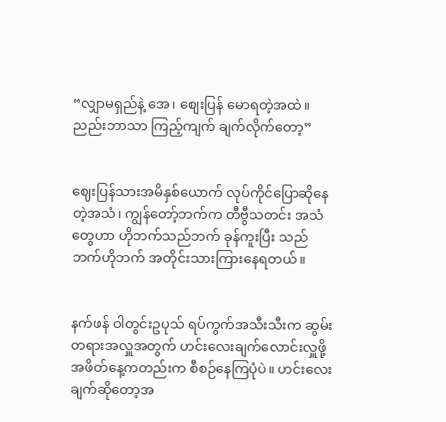“လျှာမရှည်နဲ့ အေ၊ စျေးပြန် မောရတဲ့အထဲ။‌ ညည်းဘာသာ ကြည့်ကျက် ချက်လိုက်တော့”


ဈေးပြန်သားအမိနှစ်ယောက် လုပ်ကိုင်ပြောဆိုနေတဲ့အသံ၊ ကျွန်တော့်ဘက်က တီဗွီသတင်း အသံတွေဟာ ဟိုဘက်သည်ဘက် ခုန်ကူးပြီး သည်ဘက်ဟိုဘက် အတိုင်းသားကြားနေရတယ်။


နက်ဖန် ဝါတွင်းဥပုသ် ရပ်ကွက်အသီးသီးက ဆွမ်းတရားအလှူအတွက် ဟင်းလေးချက်လောင်းလှူဖို့ အဖိတ်နေ့ကတည်းက စီစဉ်နေကြပုံပဲ။ ဟင်းလေးချက်ဆိုတော့အ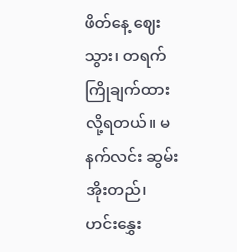ဖိတ်နေ့ ဈေးသွား၊ တရက်ကြိုချက်ထားလို့ရတယ်။ မနက်လင်း ဆွမ်းအိုးတည်၊ ဟင်းနွှေး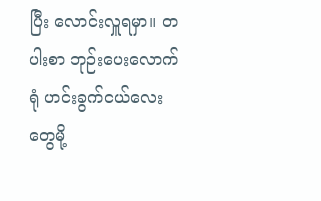ပြီး လောင်းလှူရမှာ။ တပါးစာ ဘုဉ်းပေးလောက်ရုံ ဟင်းခွက်ငယ်လေးတွေမို့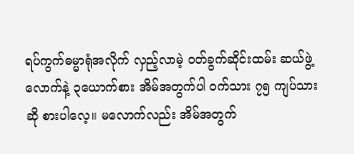ရပ်ကွက်ဓမ္မာရုံအလိုက် လှည့်လာမဲ့ ဝတ်ခွက်ဆိုင်းထမ်း ဆယ်ဖွဲ့လောက်နဲ့ ၃ယောက်စား အိမ်အတွက်ပါ ဝက်သား ၇၅ ကျပ်သားဆို စားပါလေ့။ မလောက်လည်း အိမ်အတွက်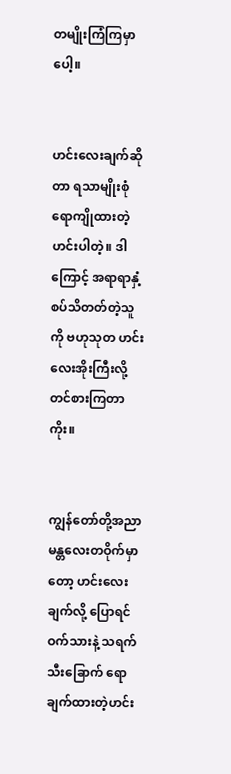တမျိုးကြံကြမှာပေါ့။


ဟင်းလေးချက်ဆိုတာ ရသာမျိုးစုံ ရောကျိုထားတဲ့ဟင်းပါတဲ့။ ဒါကြောင့် အရာရာနှံ့စပ်သိတတ်တဲ့သူကို ဗဟုသုတ ဟင်းလေးအိုးကြီးလို့ တင်စားကြတာကိုး။


ကျွန်တော်တို့အညာ မန္တလေးတဝိုက်မှာတော့ ဟင်းလေးချက်လို့ ပြောရင် ဝက်သားနဲ့ သရက်သီးခြောက် ရောချက်ထားတဲ့ဟင်း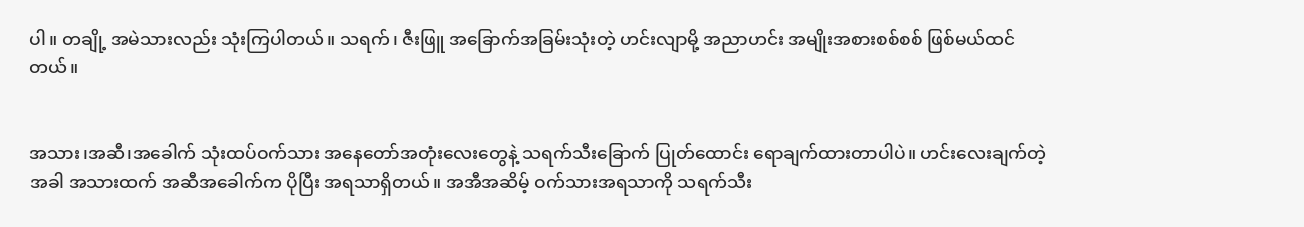ပါ။ တချို့ အမဲသားလည်း သုံးကြပါတယ်။ သရက်၊ ဇီးဖြူ အခြောက်အခြမ်းသုံးတဲ့ ဟင်းလျာမို့ အညာဟင်း အမျိုးအစားစစ်စစ် ဖြစ်မယ်ထင်တယ်။


အသား၊အဆီ၊အခေါက် သုံးထပ်ဝက်သား အနေတော်အတုံးလေးတွေနဲ့ သရက်သီးခြောက် ပြုတ်ထောင်း ရောချက်ထားတာပါပဲ။ ဟင်းလေးချက်တဲ့အခါ အသားထက် အဆီအခေါက်က ပိုပြီး အရသာရှိတယ်။ အအီအဆိမ့် ဝက်သားအရသာကို သရက်သီး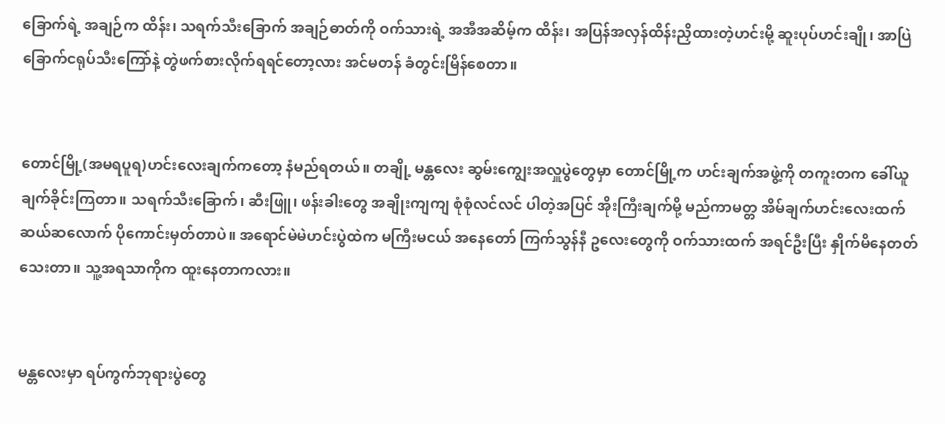ခြောက်ရဲ့ အချဉ်က ထိန်း၊ သရက်သီးခြောက် အချဉ်ဓာတ်ကို ဝက်သားရဲ့ အအီအဆိမ့်က ထိန်း၊ အပြန်အလှန်ထိန်းညှိထားတဲ့ဟင်းမို့ ဆူးပုပ်ဟင်းချို၊ အာပြဲခြောက်ငရုပ်သီးကြော်နဲ့ တွဲဖက်စားလိုက်ရရင်တော့လား အင်မတန် ခံတွင်းမြိန်စေတာ။


တောင်မြို့(အမရပူရ)ဟင်းလေးချက်ကတော့ နံမည်ရတယ်။ တချို့ မန္တလေး ဆွမ်းကျွေးအလှူပွဲတွေမှာ တောင်မြို့က ဟင်းချက်အဖွဲ့ကို တကူးတက ခေါ်ယူချက်ခိုင်းကြတာ။ သရက်သီးခြောက်၊ ဆီးဖြူ၊ ဖန်းခါးတွေ အချိုးကျကျ စုံစုံလင်လင် ပါတဲ့အပြင် အိုးကြီးချက်မို့ မည်ကာမတ္တ အိမ်ချက်ဟင်းလေးထက် ဆယ်ဆလောက် ပိုကောင်းမှတ်တာပဲ။ အရောင်မဲမဲဟင်းပွဲထဲက မကြီးမငယ် အနေတော် ကြက်သွန်နီ ဥလေးတွေကို ဝက်သားထက် အရင်ဦးပြီး နှိုက်မိနေတတ်သေးတာ။ သူ့အရသာကိုက ထူးနေတာကလား။


မန္တလေးမှာ ရပ်ကွက်ဘုရားပွဲတွေ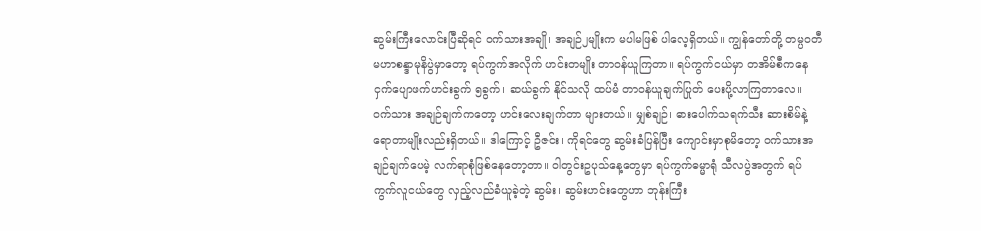ဆွမ်းကြီးလောင်းပြီဆိုရင် ဝက်သားအချို၊ အချဉ်၂မျိုးက မပါမဖြစ် ပါလေ့ရှိတယ်။ ကျွန်တော်တို့ တမ္ပဝတီ မဟာစန္ဒာမုနိပွဲမှာတော့ ရပ်ကွက်အလိုက် ဟင်းတမျိုး တာဝန်ယူကြတာ။ ရပ်ကွက်ငယ်မှာ တအိမ်စီကနေ ငှက်ပျောဖက်ဟင်းခွက် ၅ခွက်၊ ဆယ်ခွက် နိုင်သလို ထပ်မံ တာဝန်ယူချက်ပြုတ် ပေးပို့လာကြတာလေ။ ဝက်သား အချဉ်ချက်ကတော့ ဟင်းလေးချက်တာ များတယ်။ မျှစ်ချဉ်၊ ဓားပေါက်သရက်သီး ဆားစိမ်နဲ့ ရောတာမျိုးလည်းရှိတယ်။ ဒါကြောင့် ဦဇင်း၊ ကိုရင်တွေ ဆွမ်းခံပြန်ပြီး ကျောင်းမှာစုမိတော့ ဝက်သားအချဉ်ချက်ပေမဲ့ လက်ရာစုံဖြစ်နေတော့တာ။ ဝါတွင်းဥပုသ်နေ့တွေမှာ ရပ်ကွက်ဓမ္မာရုံ သီလပွဲအတွက် ရပ်ကွက်လူငယ်တွေ လှည့်လည်ခံယူခဲ့တဲ့ ဆွမ်း၊ ဆွမ်းဟင်းတွေဟာ ဘုန်းကြီး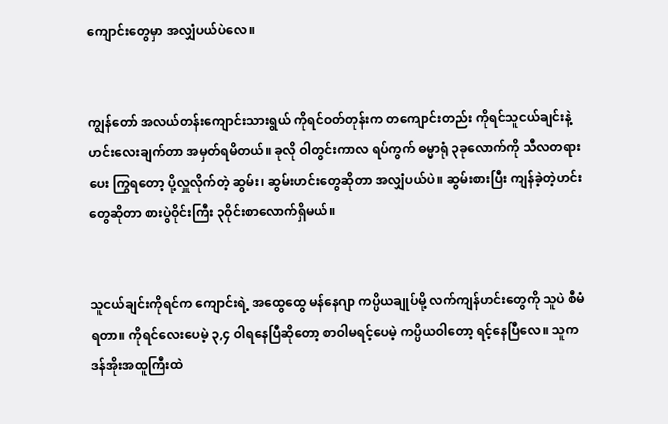ကျောင်းတွေမှာ အလျှံပယ်ပဲလေ။


ကျွန်တော် အလယ်တန်းကျောင်းသားရွယ် ကိုရင်ဝတ်တုန်းက တကျောင်းတည်း ကိုရင်သူငယ်ချင်းနဲ့ ဟင်းလေးချက်တာ အမှတ်ရမိတယ်။ ခုလို ဝါတွင်းကာလ ရပ်ကွက် ဓမ္မာရုံ ၃ခုလောက်ကို သီလတရားပေး ကြွရတော့ ပို့လှူလိုက်တဲ့ ဆွမ်း၊ ဆွမ်းဟင်းတွေဆိုတာ အလျှံပယ်ပဲ။ ဆွမ်းစားပြီး ကျန်ခဲ့တဲ့ဟင်းတွေဆိုတာ စားပွဲဝိုင်းကြီး ၃ဝိုင်းစာလောက်ရှိမယ်။


သူငယ်ချင်းကိုရင်က ကျောင်းရဲ့ အထွေထွေ မန်နေဂျာ ကပ္ပိယချုပ်မို့ လက်ကျန်ဟင်းတွေကို သူပဲ စီမံရတာ။ ကိုရင်လေးပေမဲ့ ၃,၄ ဝါရနေပြီဆိုတော့ စာဝါမရင့်ပေမဲ့ ကပ္ပိယဝါတော့ ရင့်နေပြီလေ။ သူက ဒန်အိုးအထူကြီးထဲ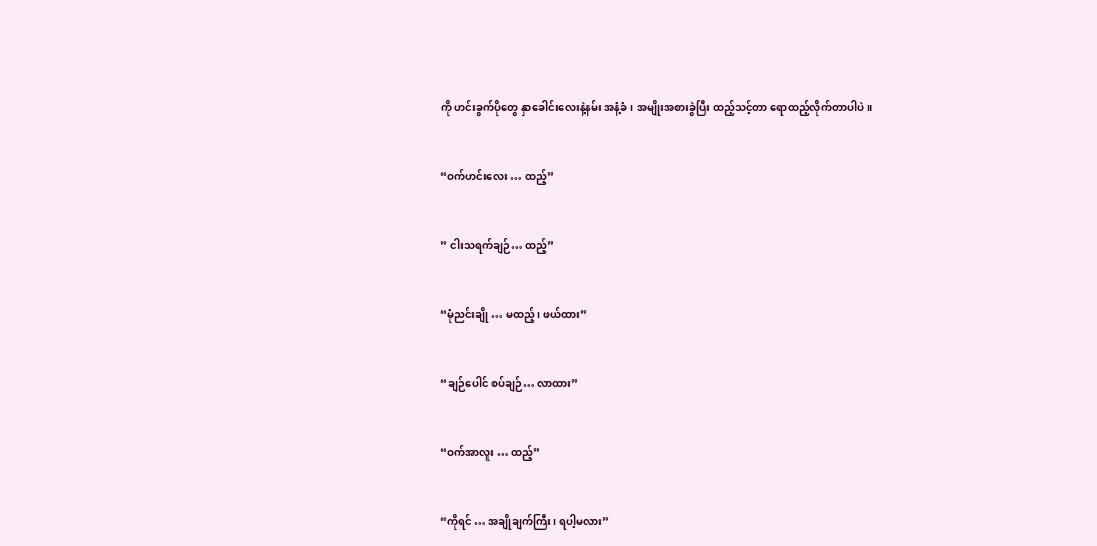ကို ဟင်းခွက်ပိုတွေ နှာခေါင်းလေးနဲ့နမ်း အနံ့ခံ၊ အမျိုးအစားခွဲပြီး ထည့်သင့်တာ ရောထည့်လိုက်တာပါပဲ။


“ဝက်ဟင်းလေး … ထည့်”


” ငါးသရက်ချဉ်… ထည့်”


“မုံညင်းချို … မထည့်၊ ဖယ်ထား”


“ချဉ်ပေါင် စပ်ချဉ်… လာထား”


“ဝက်အာလူး … ထည့်”


“ကိုရင် … အချိုချက်ကြီး၊ ရပါ့မလား”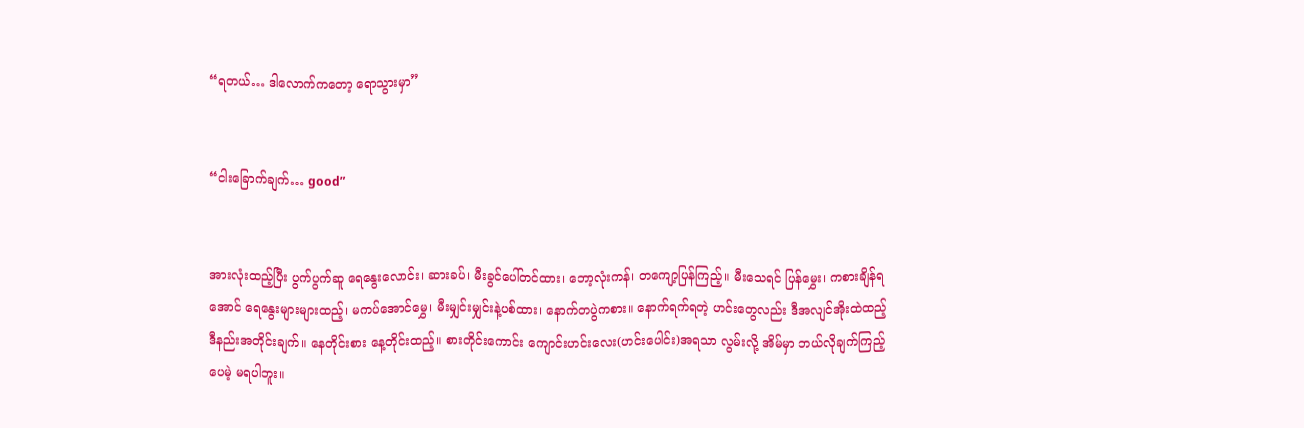“ရတယ်… ဒါလောက်ကတော့ ရောသွားမှာ”


“ငါးခြောက်ချက်… good”


အားလုံးထည့်ပြီး ပွက်ပွက်ဆူ ရေနွေးလောင်း၊ ဆားခပ်၊ မီးခွင်ပေါ်တင်ထား၊ ဘော့လုံးကန်၊ တကျော့ပြန်ကြည့်။ မီးသေရင် ပြန်မွှေး၊ ကစားချိန်ရအောင် ရေနွေးများများထည့်၊ မကပ်အောင်မွှေ၊ မီးမျှင်းမျှင်းနဲ့ပစ်ထား၊ နောက်တပွဲကစား။ နောက်ရက်ရတဲ့ ဟင်းတွေလည်း ဒီအလျင်အိုးထဲထည့် ဒီနည်းအတိုင်းချက်။ နေတိုင်းစား နေ့တိုင်းထည့်။ စားတိုင်းကောင်း ကျောင်းဟင်းလေး(ဟင်းပေါင်း)အရသာ လွမ်းလို့ အိမ်မှာ ဘယ်လိုချက်ကြည့်ပေမဲ့ မရပါဘူး။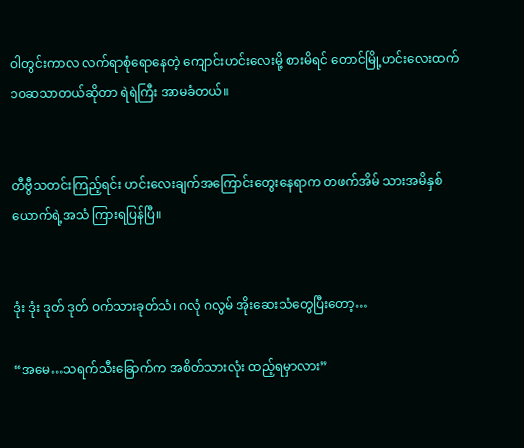ဝါတွင်းကာလ လက်ရာစုံရောနေတဲ့ ကျောင်းဟင်းလေးမို့ စားမိရင် တောင်မြို့ဟင်းလေးထက် ၁၀ဆသာတယ်ဆိုတာ ရဲရဲကြီး အာမခံတယ်။


တီဗွီသတင်းကြည့်ရင်း ဟင်းလေးချက်အကြောင်းတွေးနေရာက တဖက်အိမ် သားအမိနှစ်ယောက်ရဲ့အသံ ကြားရပြန်ပြီ။


ဒုံး ဒုံး ဒုတ် ဒုတ် ဝက်သားခုတ်သံ၊ ဂလုံ ဂလွမ် အိုးဆေးသံတွေပြီးတော့…

“အမေ…သရက်သီးခြောက်က အစိတ်သားလုံး ထည့်ရမှာလား”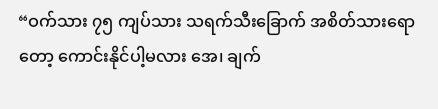“ဝက်သား ၇၅ ကျပ်သား သရက်သီးခြောက် အစိတ်သားရောတော့ ကောင်းနိုင်ပါ့မလား အေ၊ ချက်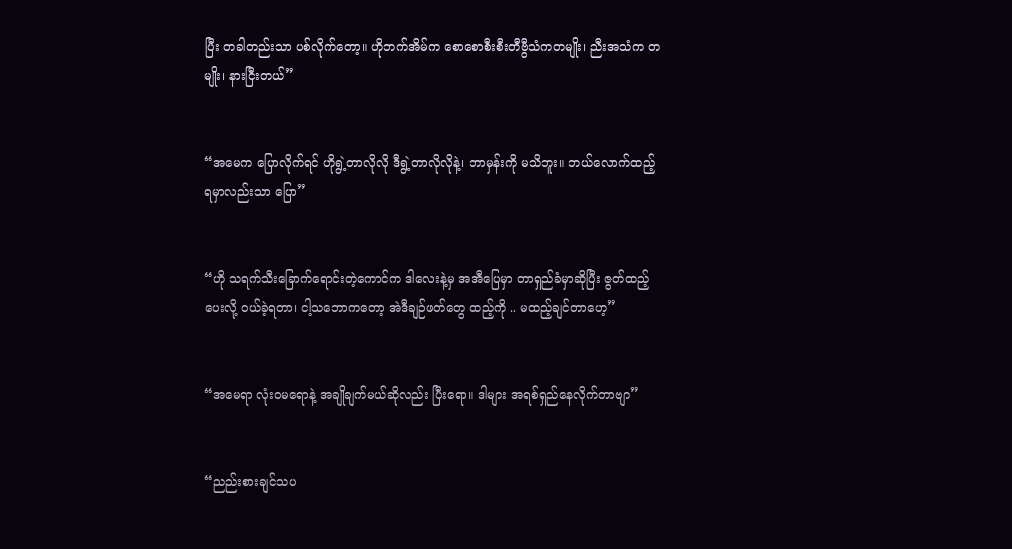ပြီး တခါတည်းသာ ပစ်လိုက်တော့။ ဟိုဘက်အိမ်က စောစောစီးစီးတီဗွီသံကတမျိုး၊ ညီးအသံက တမျိုး၊ နားငြီးတယ်”


“အမေက ပြောလိုက်ရင် ဟိုရွဲ့တာလိုလို ဒီရွဲ့တာလိုလိုနဲ့၊ ဘာမှန်းကို မသိဘူး။ ဘယ်လောက်ထည့်ရမှာလည်းသာ ပြော”


“ဟို သရက်သီးခြောက်ရောင်းတဲ့ကောင်က ဒါလေးနဲ့မှ အအီပြေမှာ တာရှည်ခံမှာဆိုပြီး ဇွတ်ထည့်ပေးလို့ ဝယ်ခဲ့ရတာ၊ ငါ့သဘောကတော့ အဲဒီချဉ်ဖတ်တွေ ထည့်ကို .. မထည့်ချင်တာဟေ့”


“အမေရာ လုံးဝမရောနဲ့ အချိုချက်မယ်ဆိုလည်း ပြီးရော။ ဒါများ အရစ်ရှည်နေလိုက်တာဗျာ”


“ညည်းစားချင်သပ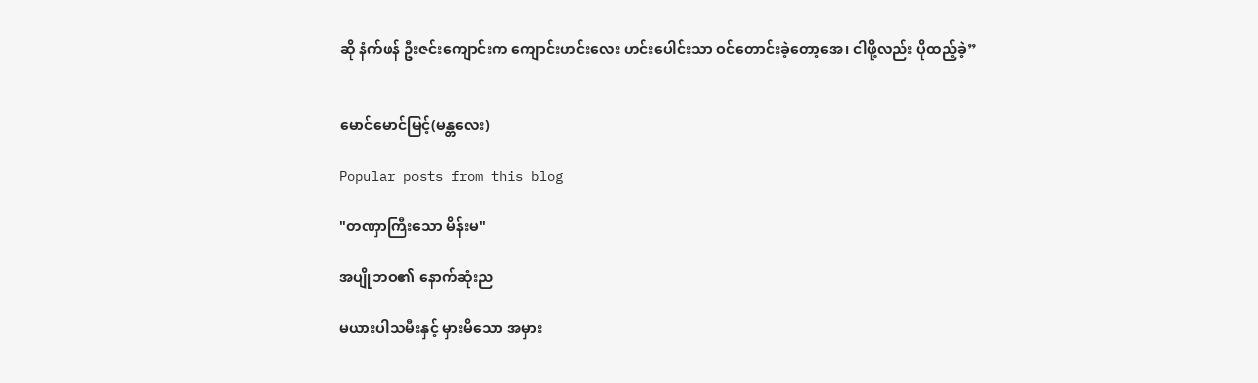ဆို နံက်ဖန် ဦးဇင်းကျောင်းက ကျောင်းဟင်းလေး ဟင်းပေါင်းသာ ဝင်တောင်းခဲ့တော့အေ၊ ငါဖို့လည်း ပိုထည့်ခဲ့”


မောင်မောင်မြင့်(မန္တလေး)

Popular posts from this blog

"တဏှာကြီးသော မိန်းမ"

အပျိုဘဝ၏ နောက်ဆုံးည

မယားပါသမီးနှင့် မှားမိသော အမှား